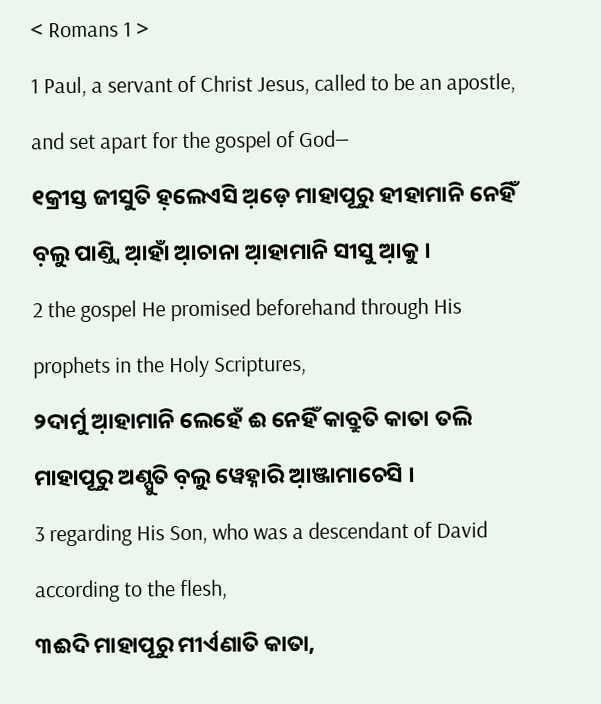< Romans 1 >
1 Paul, a servant of Christ Jesus, called to be an apostle, and set apart for the gospel of God—
୧କ୍ରୀସ୍ତ ଜୀସୁତି ହ଼ଲେଏସି ଅ଼ଡ଼େ ମାହାପୂରୁ ହୀହାମାନି ନେହିଁ ବ଼ଲୁ ପାଣ୍ତ୍ୱି ଆ଼ହାଁ ଆ଼ଚାନା ଆ଼ହାମାନି ସୀସୁ ଆ଼କୁ ।
2 the gospel He promised beforehand through His prophets in the Holy Scriptures,
୨ଦାର୍ମୁ ଆ଼ହାମାନି ଲେହେଁ ଈ ନେହିଁ କାବ୍ରୁତି କାତା ତଲି ମାହାପୂରୁ ଅଣ୍ପୁତି ବ଼ଲୁ ୱେହ୍ନାରି ଆ଼ଞ୍ଜାମାଚେସି ।
3 regarding His Son, who was a descendant of David according to the flesh,
୩ଈଦି ମାହାପୂରୁ ମୀର୍ଏଣାତି କାତା,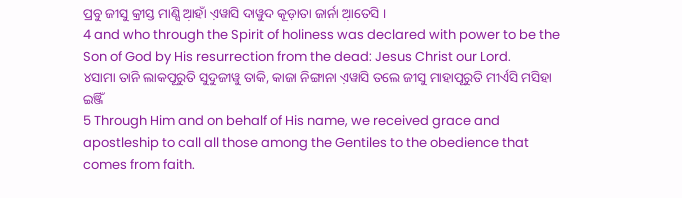ପ୍ରବୁ ଜୀସୁ କ୍ରୀସ୍ତ ମାଣ୍ସି ଆ଼ହାଁ ଏ଼ୱାସି ଦାୱୁଦ କୂଡ଼ାତା ଜାର୍ନା ଆ଼ତେସି ।
4 and who through the Spirit of holiness was declared with power to be the Son of God by His resurrection from the dead: Jesus Christ our Lord.
୪ସାମା ତାନି ଲାକପୂରୁତି ସୁଦୁଜୀୱୁ ତାକି, କାଜା ନିଙ୍ଗାନା ଏ଼ୱାସି ତଲେ ଜୀସୁ ମାହାପୂରୁତି ମୀର୍ଏସି ମସିହା ଇଞ୍ଜିଁ
5 Through Him and on behalf of His name, we received grace and apostleship to call all those among the Gentiles to the obedience that comes from faith.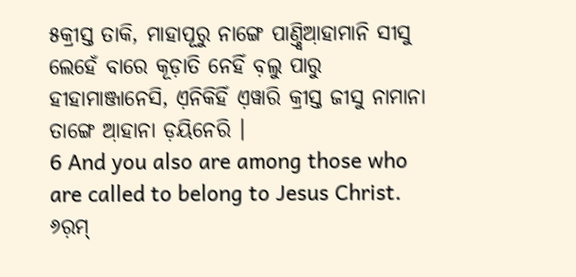୫କ୍ରୀସ୍ତ ତାକି, ମାହାପୂରୁ ନାଙ୍ଗେ ପାଣ୍ତ୍ୱିଆ଼ହାମାନି ସୀସୁ ଲେହେଁ ବାରେ କୂଡ଼ାତି ନେହିଁ ବ଼ଲୁ ପାରୁ ହୀହାମାଞ୍ଜାନେସି, ଏ଼ନିକିହିଁ ଏ଼ୱାରି କ୍ରୀସ୍ତ ଜୀସୁ ନାମାନା ତାଙ୍ଗେ ଆ଼ହାନା ଡ଼ୟିନେରି ।
6 And you also are among those who are called to belong to Jesus Christ.
୬ର଼ମ୍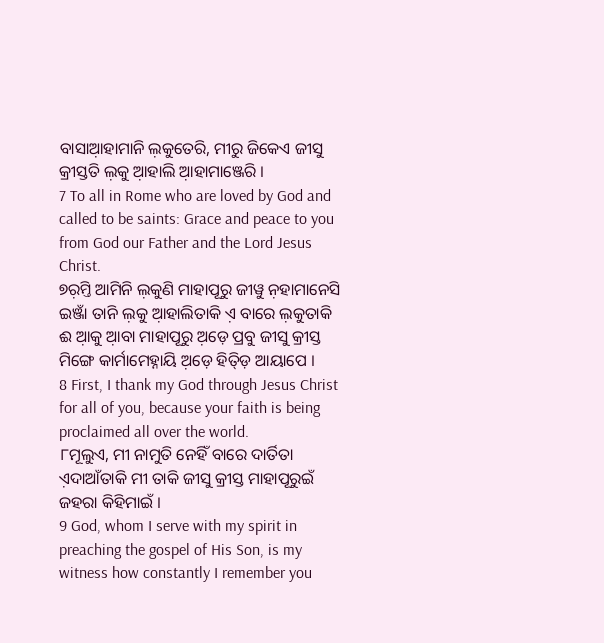ବାସାଆ଼ହାମାନି ଲ଼କୁତେରି, ମୀରୁ ଜିକେଏ ଜୀସୁ କ୍ରୀସ୍ତତି ଲ଼କୁ ଆ଼ହାଲି ଆ଼ହାମାଞ୍ଜେରି ।
7 To all in Rome who are loved by God and called to be saints: Grace and peace to you from God our Father and the Lord Jesus Christ.
୭ର଼ମ୍ତି ଆମିନି ଲ଼କୁଣି ମାହାପୂରୁ ଜୀୱୁ ନ଼ହାମାନେସି ଇଞ୍ଜାଁ ତାନି ଲ଼କୁ ଆ଼ହାଲିତାକି ଏ଼ ବାରେ ଲ଼କୁତାକି ଈ ଆ଼କୁ ଆ଼ବା ମାହାପୂରୁ ଅ଼ଡ଼େ ପ୍ରବୁ ଜୀସୁ କ୍ରୀସ୍ତ ମିଙ୍ଗେ କାର୍ମାମେହ୍ନାୟି ଅ଼ଡ଼େ ହିତ୍ଡ଼ି ଆୟାପେ ।
8 First, I thank my God through Jesus Christ for all of you, because your faith is being proclaimed all over the world.
୮ମୂଲୁଏ, ମୀ ନାମୁତି ନେହିଁ ବାରେ ଦାର୍ତିତା ଏ଼ଦାଆଁତାକି ମୀ ତାକି ଜୀସୁ କ୍ରୀସ୍ତ ମାହାପୂରୁଇଁ ଜହରା କିହିମାଇଁ ।
9 God, whom I serve with my spirit in preaching the gospel of His Son, is my witness how constantly I remember you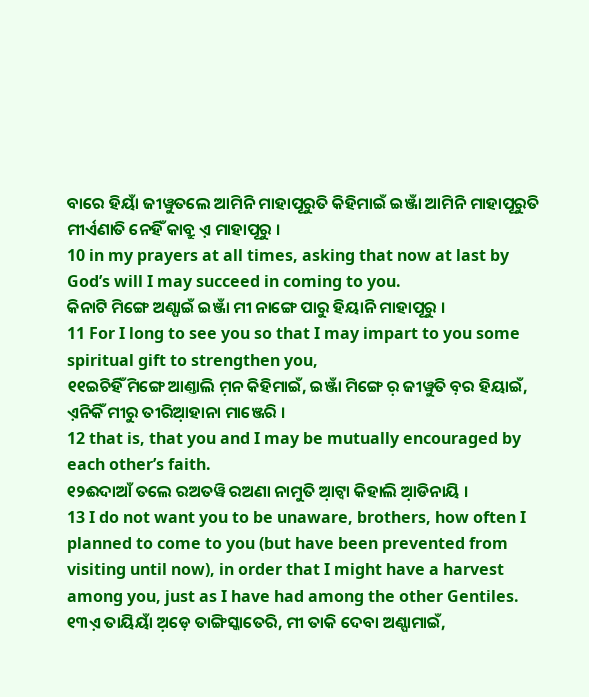ବାରେ ହିୟାଁ ଜୀୱୁତଲେ ଆମିନି ମାହାପୂରୁତି କିହିମାଇଁ ଇଞ୍ଜାଁ ଆମିନି ମାହାପୂରୁତି ମୀର୍ଏଣାତି ନେହିଁ କାବ୍ରୁ ଏ଼ ମାହାପୂରୁ ।
10 in my prayers at all times, asking that now at last by God’s will I may succeed in coming to you.
କିନାଟି ମିଙ୍ଗେ ଅଣ୍ପାଇଁ ଇଞ୍ଜାଁ ମୀ ନାଙ୍ଗେ ପାରୁ ହିୟାନି ମାହାପୂରୁ ।
11 For I long to see you so that I may impart to you some spiritual gift to strengthen you,
୧୧ଇଚିହିଁ ମିଙ୍ଗେ ଆଣ୍ତାଲି ମ଼ନ କିହିମାଇଁ, ଇଞ୍ଜାଁ ମିଙ୍ଗେ ର଼ ଜୀୱୁତି ବ଼ର ହିୟାଇଁ, ଏ଼ନିକିଁ ମୀରୁ ତୀରିଆ଼ହାନା ମାଞ୍ଜେରି ।
12 that is, that you and I may be mutually encouraged by each other’s faith.
୧୨ଈଦାଆଁ ତଲେ ରଅତୱି ରଅଣା ନାମୁତି ଆ଼ଟ୍ୱା କିହାଲି ଆ଼ଡିନାୟି ।
13 I do not want you to be unaware, brothers, how often I planned to come to you (but have been prevented from visiting until now), in order that I might have a harvest among you, just as I have had among the other Gentiles.
୧୩ଏ଼ ତାୟିୟାଁ ଅ଼ଡ଼େ ତାଙ୍ଗିସ୍କାତେରି, ମୀ ତାକି ଦେବା ଅଣ୍ପାମାଇଁ,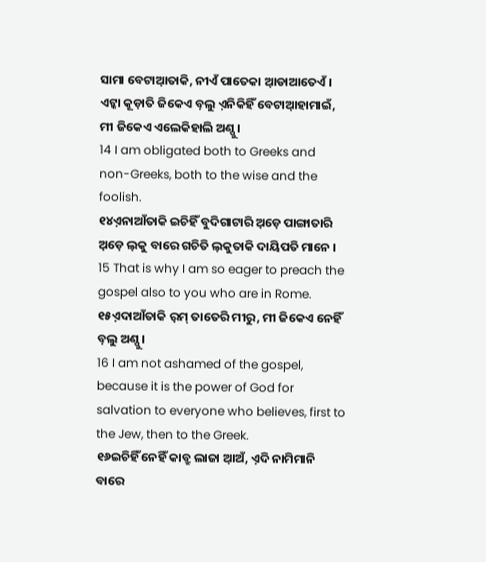ସାମା ବେଟାଆ଼ତାକି, ନୀଏଁ ପାତେକା ଆ଼ଡାଆତେଏଁ । ଏଟ୍କା କୂଡ଼ାତି ଜିକେଏ ବ଼ଲୁ ଏ଼ନିକିହିଁ ବେଟାଆ଼ହାମାଇଁ, ମୀ ଜିକେଏ ଏଲେକିହାଲି ଅଣ୍ପୁ ।
14 I am obligated both to Greeks and non-Greeks, both to the wise and the foolish.
୧୪ଏ଼ନାଆଁତାକି ଇଚିହିଁ ବୁଦିଗାଟାରି ଅ଼ଡ଼େ ପାଙ୍ଗାତାରି ଅ଼ଡ଼େ ଲ଼କୁ ବାରେ ଗଚିତି ଲ଼କୁତାକି ଦାୟିପତି ମାନେ ।
15 That is why I am so eager to preach the gospel also to you who are in Rome.
୧୫ଏ଼ଦାଆଁତାକି ର଼ମ୍ ତାତେରି ମୀରୁ, ମୀ ଜିକେଏ ନେହିଁ ବ଼ଲୁ ଅଣ୍ପୁ ।
16 I am not ashamed of the gospel, because it is the power of God for salvation to everyone who believes, first to the Jew, then to the Greek.
୧୬ଇଚିହିଁ ନେହିଁ କାବ୍ରୁ ଲାଜା ଆ଼ଅଁ, ଏ଼ଦି ନାମିମାନି ବାରେ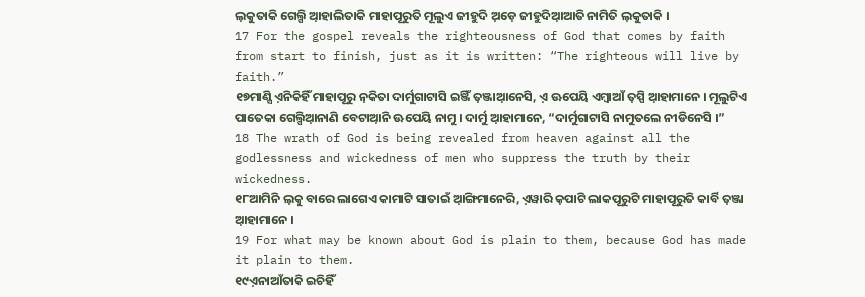ଲ଼କୁତାକି ଗେଲ୍ପି ଆ଼ହାଲିତାକି ମାହାପୂରୁତି ମୂଲୁଏ ଜୀହୁଦି ଅ଼ଡ଼େ ଜୀହୁଦିଆ଼ଆତି ନାମିତି ଲ଼କୁତାକି ।
17 For the gospel reveals the righteousness of God that comes by faith from start to finish, just as it is written: “The righteous will live by faith.”
୧୭ମାଣ୍ସି ଏ଼ନିକିହିଁ ମାହାପୂରୁ ନ଼କିତା ଦାର୍ମୁଗାଟାସି ଇଞ୍ଜିଁ ତ଼ଞ୍ଜାଆ଼ନେସି, ଏ଼ ଊପେୟି ଏମ୍ବାଆଁ ତ଼ସ୍ପି ଆ଼ହାମାନେ । ମୂଲୁଟିଏ ପାତେକା ଗେଲ୍ପିଆ଼ନାଣି ବେଟାଆ଼ନି ଊପେୟି ନାମୁ । ଦାର୍ମୁ ଆ଼ହାମାନେ, “ଦାର୍ମୁଗାଟାସି ନାମୁତଲେ ନୀଡିନେସି ।”
18 The wrath of God is being revealed from heaven against all the godlessness and wickedness of men who suppress the truth by their wickedness.
୧୮ଆମିନି ଲ଼କୁ ବାରେ ଲାଗେଏ କାମାଟି ସାତାଇଁ ଆ଼ଙ୍ଗିମାନେରି, ଏ଼ୱାରି କ଼ପାଟି ଲାକପୂରୁଟି ମାହାପୂରୁତି କାର୍ବି ତ଼ଞ୍ଜା ଆ଼ହାମାନେ ।
19 For what may be known about God is plain to them, because God has made it plain to them.
୧୯ଏ଼ନାଆଁତାକି ଇଚିହିଁ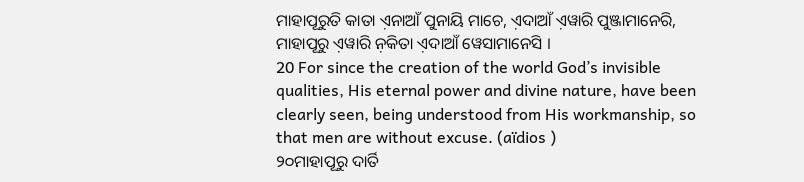ମାହାପୂରୁତି କାତା ଏ଼ନାଆଁ ପୁନାୟି ମାଚେ, ଏ଼ଦାଆଁ ଏ଼ୱାରି ପୁଞ୍ଜାମାନେରି, ମାହାପୂରୁ ଏ଼ୱାରି ନ଼କିତା ଏ଼ଦାଆଁ ୱେସାମାନେସି ।
20 For since the creation of the world God’s invisible qualities, His eternal power and divine nature, have been clearly seen, being understood from His workmanship, so that men are without excuse. (aïdios )
୨୦ମାହାପୂରୁ ଦାର୍ତି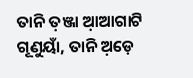ତାନି ତ଼ଞ୍ଜା ଆ଼ଆଗାଟି ଗୂଣୁୟାଁ, ତାନି ଅ଼ଡ଼େ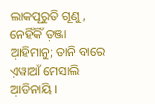ଲାକପୂରୁତି ଗୂଣୁ, ନେହିଁକିଁ ତ଼ଞ୍ଜା ଆ଼ହିମାନୁ; ତାନି ବାରେ ଏ଼ୱାଆଁ ମେସାଲି ଆ଼ଡିନାୟି ।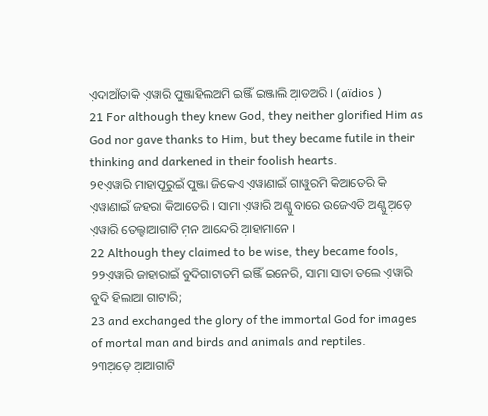ଏ଼ଦାଆଁତାକି ଏ଼ୱାରି ପୁଞ୍ଜାହିଲଅମି ଇଞ୍ଜିଁ ଇଞ୍ଜାଲି ଆ଼ଡଅରି । (aïdios )
21 For although they knew God, they neither glorified Him as God nor gave thanks to Him, but they became futile in their thinking and darkened in their foolish hearts.
୨୧ଏ଼ୱାରି ମାହାପୂରୁଇଁ ପୁଞ୍ଜା ଜିକେଏ ଏ଼ୱାଣାଇଁ ଗାୱୁରମି କିଆତେରି କି ଏ଼ୱାଣାଇଁ ଜହରା କିଆତେରି । ସାମା ଏ଼ୱାରି ଅଣ୍ପୁ ବାରେ ଉଜେଏତି ଅଣ୍ପୁ ଅ଼ଡ଼େ ଏ଼ୱାରି ତେଲ୍ହାଆଗାଟି ମ଼ନ ଆନ୍ଦେରି ଆ଼ହାମାନେ ।
22 Although they claimed to be wise, they became fools,
୨୨ଏ଼ୱାରି ଜାହାରାଇଁ ବୁଦିଗାଟାତମି ଇଞ୍ଜିଁ ଇନେରି, ସାମା ସାତା ତଲେ ଏ଼ୱାରି ବୁଦି ହିଲାଆ ଗାଟାରି;
23 and exchanged the glory of the immortal God for images of mortal man and birds and animals and reptiles.
୨୩ଅ଼ଡ଼େ ଆ଼ଆଗାଟି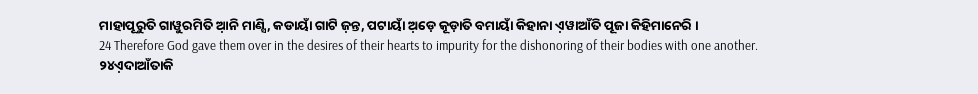ମାହାପୂରୁତି ଗାୱୁରମିତି ଆ଼ନି ମାଣ୍ସି, କଡାୟାଁ ଗାଟି ଜ଼ନ୍ତ, ପଟାୟାଁ ଅ଼ଡ଼େ କୂଡ଼ାତି ବମାୟାଁ କିହାନା ଏ଼ୱାଆଁତି ପୂଜା କିହିମାନେରି ।
24 Therefore God gave them over in the desires of their hearts to impurity for the dishonoring of their bodies with one another.
୨୪ଏ଼ଦାଆଁତାକି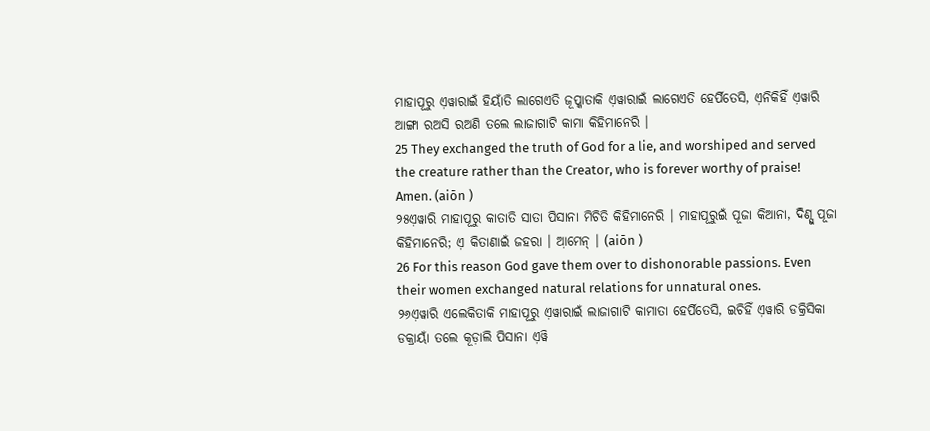ମାହାପୂରୁ ଏ଼ୱାରାଇଁ ହିୟାଁତି ଲାଗେଏତି ଜୂପ୍କାତାକି ଏ଼ୱାରାଇଁ ଲାଗେଏତି ହେର୍ପିତେସି, ଏ଼ନିକିହିଁ ଏ଼ୱାରି ଆଙ୍ଗା ରଅସି ରଅଣି ତଲେ ଲାଜାଗାଟି କାମା କିହିମାନେରି ।
25 They exchanged the truth of God for a lie, and worshiped and served the creature rather than the Creator, who is forever worthy of praise! Amen. (aiōn )
୨୫ଏ଼ୱାରି ମାହାପୂରୁ କାତାତି ସାତା ପିସାନା ମିଚିତି କିହିମାନେରି । ମାହାପୂରୁଇଁ ପୂଜା କିଆନା, ଦିଣ୍ସୁ ପୂଜା କିହିମାନେରି; ଏ଼ କିତାଣାଇଁ ଜହରା । ଆ଼ମେନ୍ । (aiōn )
26 For this reason God gave them over to dishonorable passions. Even their women exchanged natural relations for unnatural ones.
୨୬ଏ଼ୱାରି ଏଲେକିତାକି ମାହାପୂରୁ ଏ଼ୱାରାଇଁ ଲାଜାଗାଟି କାମାତା ହେର୍ପିତେସି, ଇଚିହିଁ ଏ଼ୱାରି ଡକ୍ରିସିକା ଡକ୍ରାୟାଁ ତଲେ କୂଡ଼ାଲି ପିସାନା ଏ଼ୱି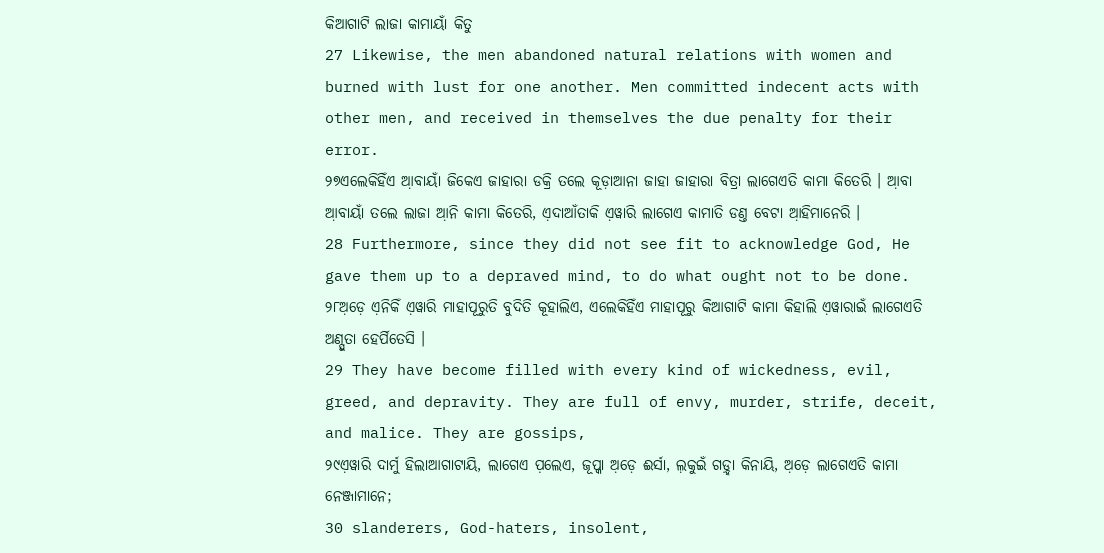କିଆଗାଟି ଲାଜା କାମାୟାଁ କିତୁ
27 Likewise, the men abandoned natural relations with women and burned with lust for one another. Men committed indecent acts with other men, and received in themselves the due penalty for their error.
୨୭ଏଲେକିହିଁଏ ଆ଼ବାୟାଁ ଜିକେଏ ଜାହାରା ଡକ୍ରି ତଲେ କୂଡ଼ାଆନା ଜାହା ଜାହାରା ବିତ୍ରା ଲାଗେଏତି କାମା କିତେରି । ଆ଼ବା ଆ଼ବାୟାଁ ତଲେ ଲାଜା ଆ଼ନି କାମା କିତେରି, ଏ଼ଦାଆଁତାକି ଏ଼ୱାରି ଲାଗେଏ କାମାତି ଡଣ୍ତ ବେଟା ଆ଼ହିମାନେରି ।
28 Furthermore, since they did not see fit to acknowledge God, He gave them up to a depraved mind, to do what ought not to be done.
୨୮ଅ଼ଡ଼େ ଏ଼ନିକିଁ ଏ଼ୱାରି ମାହାପୂରୁତି ବୁଦିତି କୂହାଲିଏ, ଏଲେକିହିଁଏ ମାହାପୂରୁ କିଆଗାଟି କାମା କିହାଲି ଏ଼ୱାରାଇଁ ଲାଗେଏତି ଅଣ୍ପୁତା ହେର୍ପିତେସି ।
29 They have become filled with every kind of wickedness, evil, greed, and depravity. They are full of envy, murder, strife, deceit, and malice. They are gossips,
୨୯ଏ଼ୱାରି ଦାର୍ମୁ ହିଲାଆଗାଟାୟି, ଲାଗେଏ ପ଼ଲେଏ, ଜୂପ୍କା ଅ଼ଡ଼େ ଈର୍ସା, ଲ଼କୁଇଁ ଗଡ଼୍ହା କିନାୟି, ଅ଼ଡ଼େ ଲାଗେଏତି କାମା ନେଞ୍ଜାମାନେ;
30 slanderers, God-haters, insolent,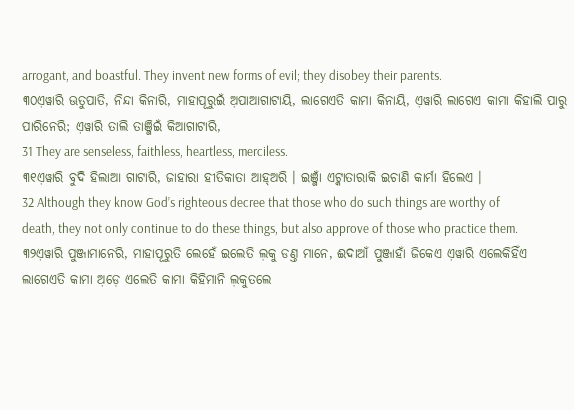arrogant, and boastful. They invent new forms of evil; they disobey their parents.
୩୦ଏ଼ୱାରି ଊତୁପାତି, ନିନ୍ଦା କିନାରି, ମାହାପୂରୁଇଁ ଅ଼ପାଆଗାଟାୟି, ଲାଗେଏତି କାମା କିନାୟି, ଏ଼ୱାରି ଲାଗେଏ କାମା କିହାଲି ପାରୁ ପାରିନେରି; ଏ଼ୱାରି ତାଲି ତାଞ୍ଜିଇଁ କିଆଗାଟାରି,
31 They are senseless, faithless, heartless, merciless.
୩୧ଏ଼ୱାରି ବୁଦି ହିଲାଆ ଗାଟାରି, ଜାହାରା ହୀତିକାତା ଆହ୍ଅରି । ଇଞ୍ଜାଁ ଏଟ୍କାତାରାକି ଇଚାଣି କାର୍ମା ହିଲେଏ ।
32 Although they know God’s righteous decree that those who do such things are worthy of death, they not only continue to do these things, but also approve of those who practice them.
୩୨ଏ଼ୱାରି ପୁଞ୍ଜାମାନେରି, ମାହାପୂରୁତି ଲେହେଁ ଇଲେତି ଲ଼କୁ ଡଣ୍ତ ମାନେ, ଈଦାଆଁ ପୁଞ୍ଜାହାଁ ଜିକେଏ ଏ଼ୱାରି ଏଲେକିହିଁଏ ଲାଗେଏତି କାମା ଅ଼ଡ଼େ ଏଲେତି କାମା କିହିମାନି ଲ଼କୁତଲେ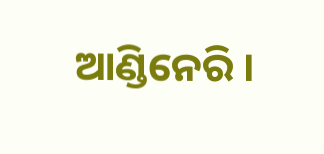ଆଣ୍ଡିନେରି ।